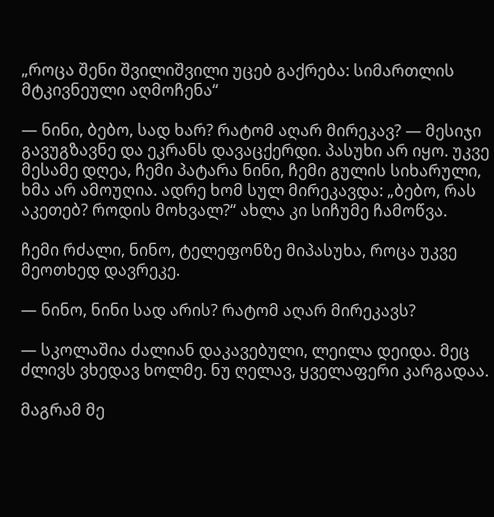„როცა შენი შვილიშვილი უცებ გაქრება: სიმართლის მტკივნეული აღმოჩენა“

— ნინი, ბებო, სად ხარ? რატომ აღარ მირეკავ? — მესიჯი გავუგზავნე და ეკრანს დავაცქერდი. პასუხი არ იყო. უკვე მესამე დღეა, ჩემი პატარა ნინი, ჩემი გულის სიხარული, ხმა არ ამოუღია. ადრე ხომ სულ მირეკავდა: „ბებო, რას აკეთებ? როდის მოხვალ?“ ახლა კი სიჩუმე ჩამოწვა.

ჩემი რძალი, ნინო, ტელეფონზე მიპასუხა, როცა უკვე მეოთხედ დავრეკე.

— ნინო, ნინი სად არის? რატომ აღარ მირეკავს?

— სკოლაშია ძალიან დაკავებული, ლეილა დეიდა. მეც ძლივს ვხედავ ხოლმე. ნუ ღელავ, ყველაფერი კარგადაა.

მაგრამ მე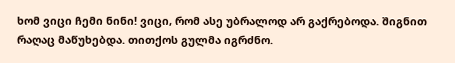ხომ ვიცი ჩემი ნინი! ვიცი, რომ ასე უბრალოდ არ გაქრებოდა. შიგნით რაღაც მაწუხებდა. თითქოს გულმა იგრძნო.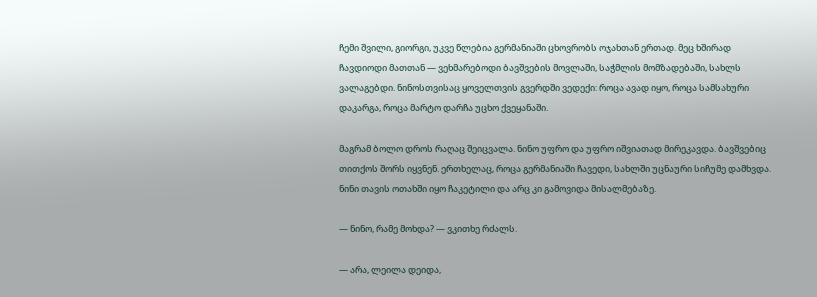ჩემი შვილი, გიორგი, უკვე წლებია გერმანიაში ცხოვრობს ოჯახთან ერთად. მეც ხშირად ჩავდიოდი მათთან — ვეხმარებოდი ბავშვების მოვლაში, საჭმლის მომზადებაში, სახლს ვალაგებდი. ნინოსთვისაც ყოველთვის გვერდში ვედექი: როცა ავად იყო, როცა სამსახური დაკარგა, როცა მარტო დარჩა უცხო ქვეყანაში.

მაგრამ ბოლო დროს რაღაც შეიცვალა. ნინო უფრო და უფრო იშვიათად მირეკავდა. ბავშვებიც თითქოს შორს იყვნენ. ერთხელაც, როცა გერმანიაში ჩავედი, სახლში უცნაური სიჩუმე დამხვდა. ნინი თავის ოთახში იყო ჩაკეტილი და არც კი გამოვიდა მისალმებაზე.

— ნინო, რამე მოხდა? — ვკითხე რძალს.

— არა, ლეილა დეიდა,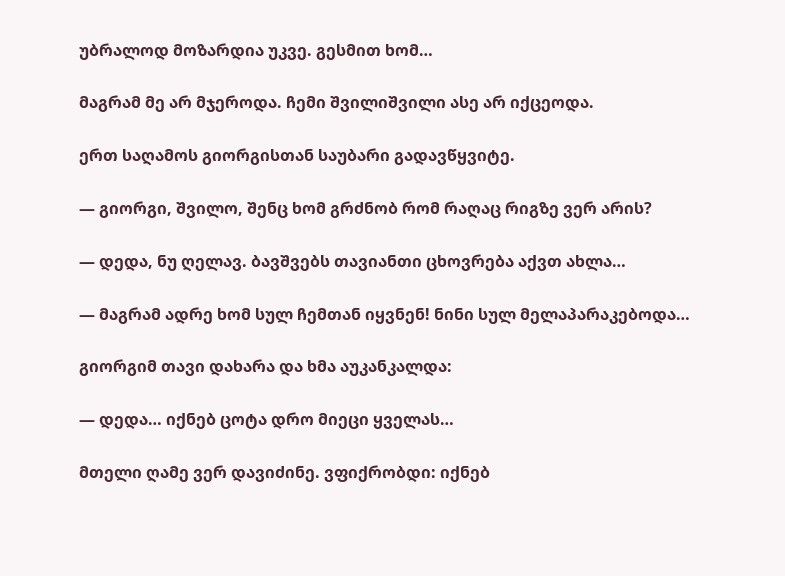უბრალოდ მოზარდია უკვე. გესმით ხომ…

მაგრამ მე არ მჯეროდა. ჩემი შვილიშვილი ასე არ იქცეოდა.

ერთ საღამოს გიორგისთან საუბარი გადავწყვიტე.

— გიორგი, შვილო, შენც ხომ გრძნობ რომ რაღაც რიგზე ვერ არის?

— დედა, ნუ ღელავ. ბავშვებს თავიანთი ცხოვრება აქვთ ახლა…

— მაგრამ ადრე ხომ სულ ჩემთან იყვნენ! ნინი სულ მელაპარაკებოდა…

გიორგიმ თავი დახარა და ხმა აუკანკალდა:

— დედა… იქნებ ცოტა დრო მიეცი ყველას…

მთელი ღამე ვერ დავიძინე. ვფიქრობდი: იქნებ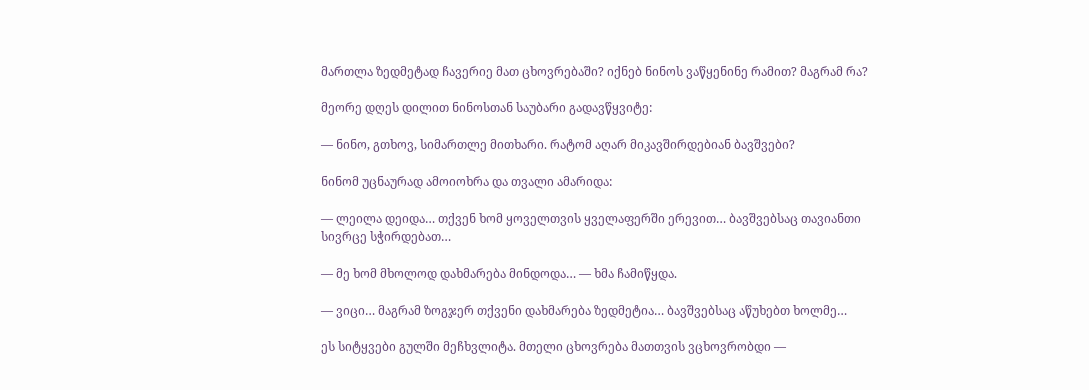მართლა ზედმეტად ჩავერიე მათ ცხოვრებაში? იქნებ ნინოს ვაწყენინე რამით? მაგრამ რა?

მეორე დღეს დილით ნინოსთან საუბარი გადავწყვიტე:

— ნინო, გთხოვ, სიმართლე მითხარი. რატომ აღარ მიკავშირდებიან ბავშვები?

ნინომ უცნაურად ამოიოხრა და თვალი ამარიდა:

— ლეილა დეიდა… თქვენ ხომ ყოველთვის ყველაფერში ერევით… ბავშვებსაც თავიანთი სივრცე სჭირდებათ…

— მე ხომ მხოლოდ დახმარება მინდოდა… — ხმა ჩამიწყდა.

— ვიცი… მაგრამ ზოგჯერ თქვენი დახმარება ზედმეტია… ბავშვებსაც აწუხებთ ხოლმე…

ეს სიტყვები გულში მეჩხვლიტა. მთელი ცხოვრება მათთვის ვცხოვრობდი —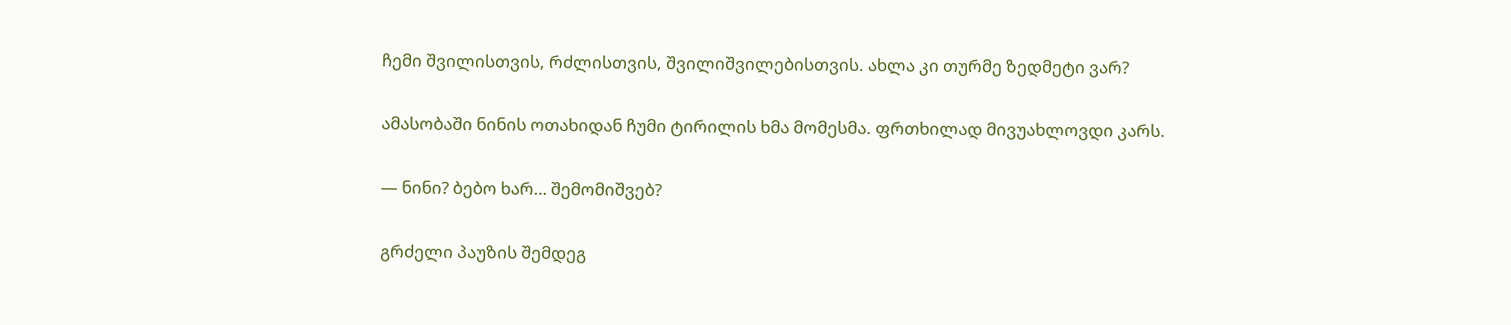ჩემი შვილისთვის, რძლისთვის, შვილიშვილებისთვის. ახლა კი თურმე ზედმეტი ვარ?

ამასობაში ნინის ოთახიდან ჩუმი ტირილის ხმა მომესმა. ფრთხილად მივუახლოვდი კარს.

— ნინი? ბებო ხარ… შემომიშვებ?

გრძელი პაუზის შემდეგ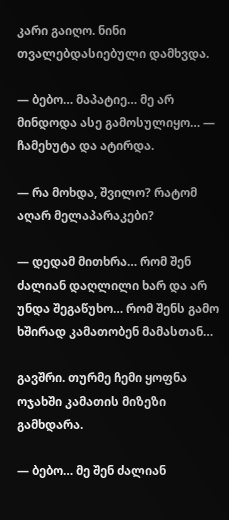კარი გაიღო. ნინი თვალებდასიებული დამხვდა.

— ბებო… მაპატიე… მე არ მინდოდა ასე გამოსულიყო… — ჩამეხუტა და ატირდა.

— რა მოხდა, შვილო? რატომ აღარ მელაპარაკები?

— დედამ მითხრა… რომ შენ ძალიან დაღლილი ხარ და არ უნდა შეგაწუხო… რომ შენს გამო ხშირად კამათობენ მამასთან…

გავშრი. თურმე ჩემი ყოფნა ოჯახში კამათის მიზეზი გამხდარა.

— ბებო… მე შენ ძალიან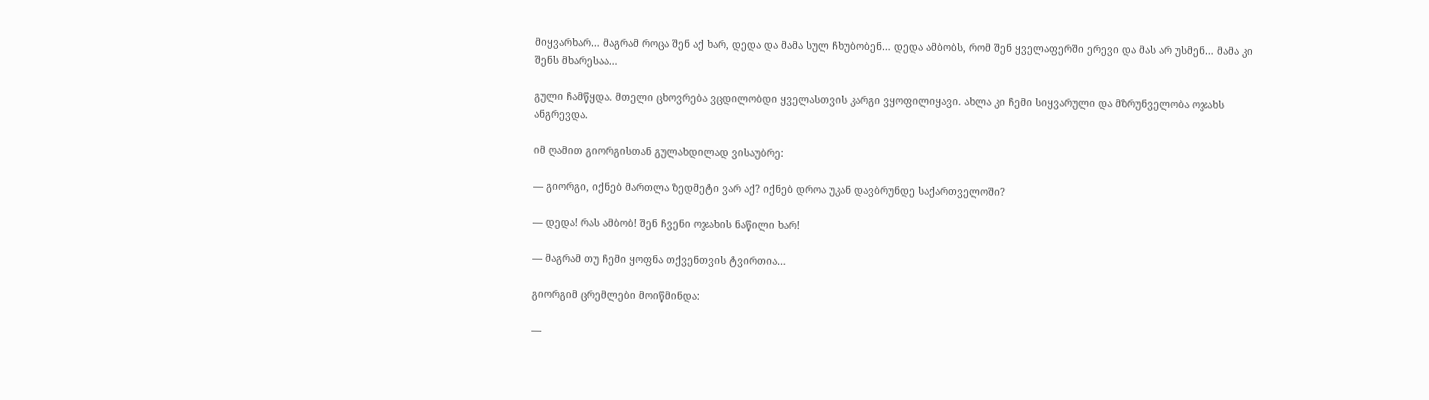მიყვარხარ… მაგრამ როცა შენ აქ ხარ, დედა და მამა სულ ჩხუბობენ… დედა ამბობს, რომ შენ ყველაფერში ერევი და მას არ უსმენ… მამა კი შენს მხარესაა…

გული ჩამწყდა. მთელი ცხოვრება ვცდილობდი ყველასთვის კარგი ვყოფილიყავი. ახლა კი ჩემი სიყვარული და მზრუნველობა ოჯახს ანგრევდა.

იმ ღამით გიორგისთან გულახდილად ვისაუბრე:

— გიორგი, იქნებ მართლა ზედმეტი ვარ აქ? იქნებ დროა უკან დავბრუნდე საქართველოში?

— დედა! რას ამბობ! შენ ჩვენი ოჯახის ნაწილი ხარ!

— მაგრამ თუ ჩემი ყოფნა თქვენთვის ტვირთია…

გიორგიმ ცრემლები მოიწმინდა:

—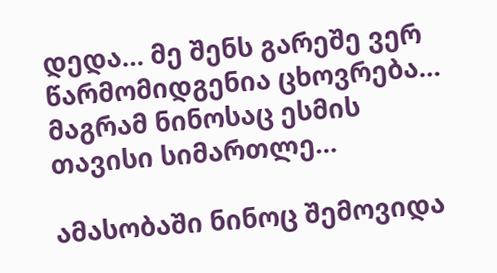დედა… მე შენს გარეშე ვერ წარმომიდგენია ცხოვრება… მაგრამ ნინოსაც ესმის თავისი სიმართლე…

ამასობაში ნინოც შემოვიდა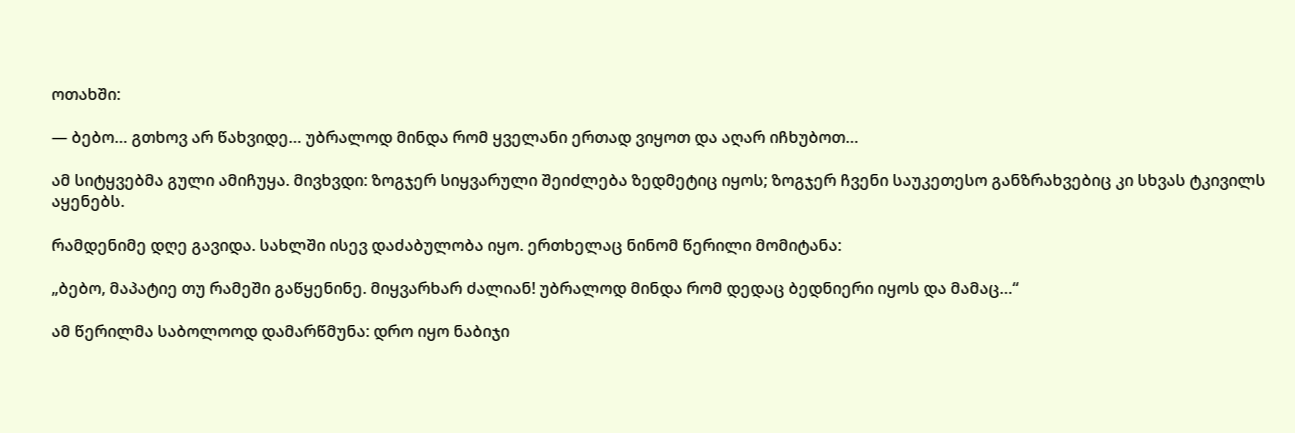ოთახში:

— ბებო… გთხოვ არ წახვიდე… უბრალოდ მინდა რომ ყველანი ერთად ვიყოთ და აღარ იჩხუბოთ…

ამ სიტყვებმა გული ამიჩუყა. მივხვდი: ზოგჯერ სიყვარული შეიძლება ზედმეტიც იყოს; ზოგჯერ ჩვენი საუკეთესო განზრახვებიც კი სხვას ტკივილს აყენებს.

რამდენიმე დღე გავიდა. სახლში ისევ დაძაბულობა იყო. ერთხელაც ნინომ წერილი მომიტანა:

„ბებო, მაპატიე თუ რამეში გაწყენინე. მიყვარხარ ძალიან! უბრალოდ მინდა რომ დედაც ბედნიერი იყოს და მამაც…“

ამ წერილმა საბოლოოდ დამარწმუნა: დრო იყო ნაბიჯი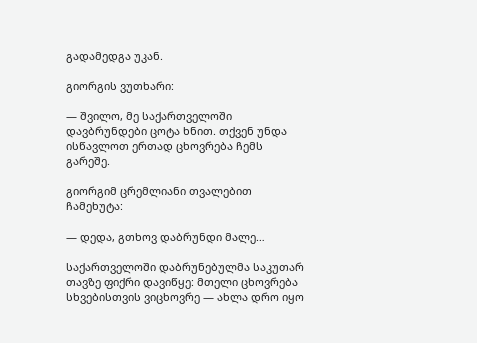გადამედგა უკან.

გიორგის ვუთხარი:

— შვილო, მე საქართველოში დავბრუნდები ცოტა ხნით. თქვენ უნდა ისწავლოთ ერთად ცხოვრება ჩემს გარეშე.

გიორგიმ ცრემლიანი თვალებით ჩამეხუტა:

— დედა, გთხოვ დაბრუნდი მალე…

საქართველოში დაბრუნებულმა საკუთარ თავზე ფიქრი დავიწყე: მთელი ცხოვრება სხვებისთვის ვიცხოვრე — ახლა დრო იყო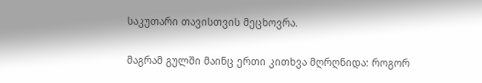საკუთარი თავისთვის მეცხოვრა.

მაგრამ გულში მაინც ერთი კითხვა მღრღნიდა: როგორ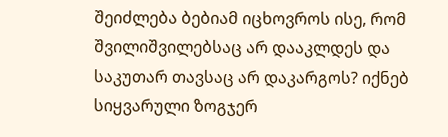შეიძლება ბებიამ იცხოვროს ისე, რომ შვილიშვილებსაც არ დააკლდეს და საკუთარ თავსაც არ დაკარგოს? იქნებ სიყვარული ზოგჯერ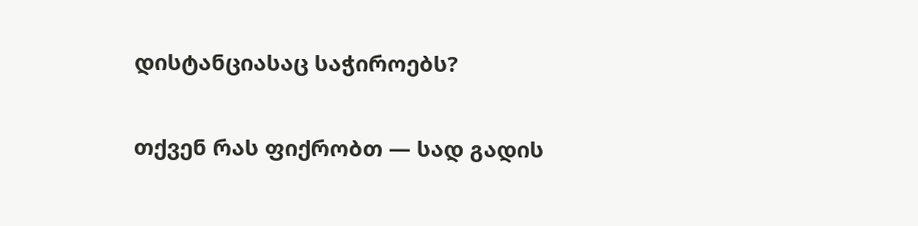დისტანციასაც საჭიროებს?

თქვენ რას ფიქრობთ — სად გადის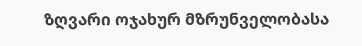ზღვარი ოჯახურ მზრუნველობასა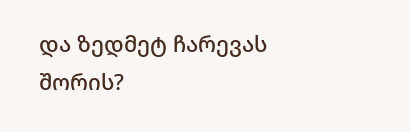და ზედმეტ ჩარევას შორის?